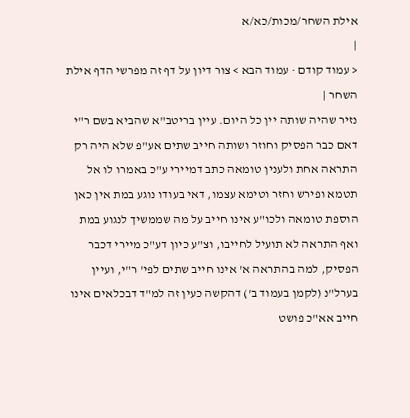אילת השחר/מכות/כא/א
|
< עמוד קודם · עמוד הבא > צור דיון על דף זה מפרשי הדף אילת השחר |
נזיר שהיה שותה יין כל היום. עיין בריטב"א שהביא בשם ר"י דאם כבר הפסיק וחוזר ושותה חייב שתים אע"פ שלא היה רק התראה אחת ולענין טומאה כתב דמיירי ע"כ באמרו לו אל תטמא ופירש וחזר וטימא עצמו, דאי בעודו נוגע במת אין כאן הוספת טומאה ולכו"ע אינו חייב על מה שממשיך לנגוע במת ואף התראה לא תועיל לחייבו, וצ"ע כיון דע"כ מיירי דכבר הפסיק, למה בהתראה א' אינו חייב שתים לפי' ר"י, ועיין בערל"נ (לקמן בעמוד ב') דהקשה כעין זה למ"ד דבכלאים אינו חייב אא"כ פושט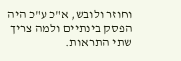וחוזר ולובש, א"כ ע"כ היה הפסק בינתיים ולמה צריך שתי התראות.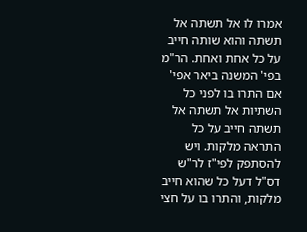אמרו לו אל תשתה אל תשתה והוא שותה חייב על כל אחת ואחת. הר"מ בפי' המשנה ביאר אפי' אם התרו בו לפני כל השתיות אל תשתה אל תשתה חייב על כל התראה מלקות. ויש להסתפק לפי"ז לר"ש דס"ל דעל כל שהוא חייב מלקות, והתרו בו על חצי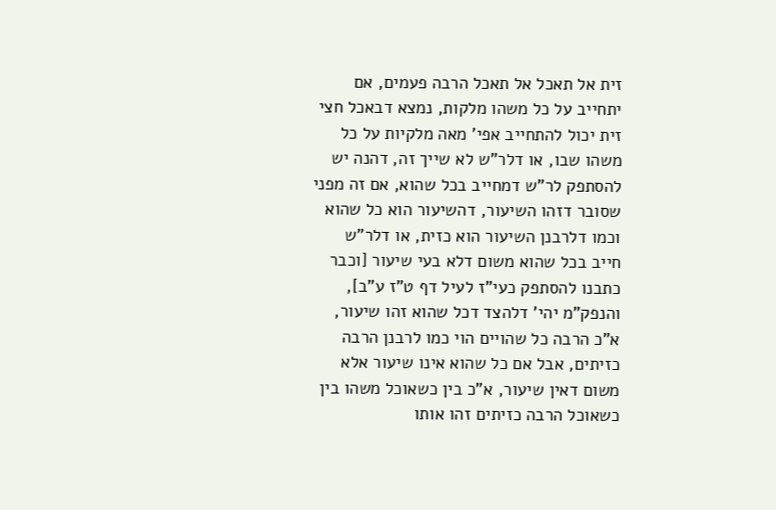זית אל תאכל אל תאכל הרבה פעמים, אם יתחייב על כל משהו מלקות, נמצא דבאכל חצי זית יכול להתחייב אפי' מאה מלקיות על כל משהו שבו, או דלר"ש לא שייך זה, דהנה יש להסתפק לר"ש דמחייב בכל שהוא, אם זה מפני שסובר דזהו השיעור, דהשיעור הוא כל שהוא וכמו דלרבנן השיעור הוא כזית, או דלר"ש חייב בכל שהוא משום דלא בעי שיעור [וכבר כתבנו להסתפק כעי"ז לעיל דף ט"ז ע"ב], והנפק"מ יהי' דלהצד דכל שהוא זהו שיעור, א"כ הרבה כל שהויים הוי כמו לרבנן הרבה כזיתים, אבל אם כל שהוא אינו שיעור אלא משום דאין שיעור, א"כ בין כשאוכל משהו בין כשאוכל הרבה כזיתים זהו אותו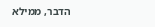הדבר, ממילא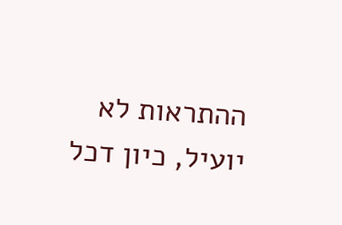ההתראות לא יועיל, כיון דכל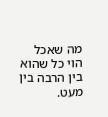מה שאכל הוי כל שהוא בין הרבה בין מעט.